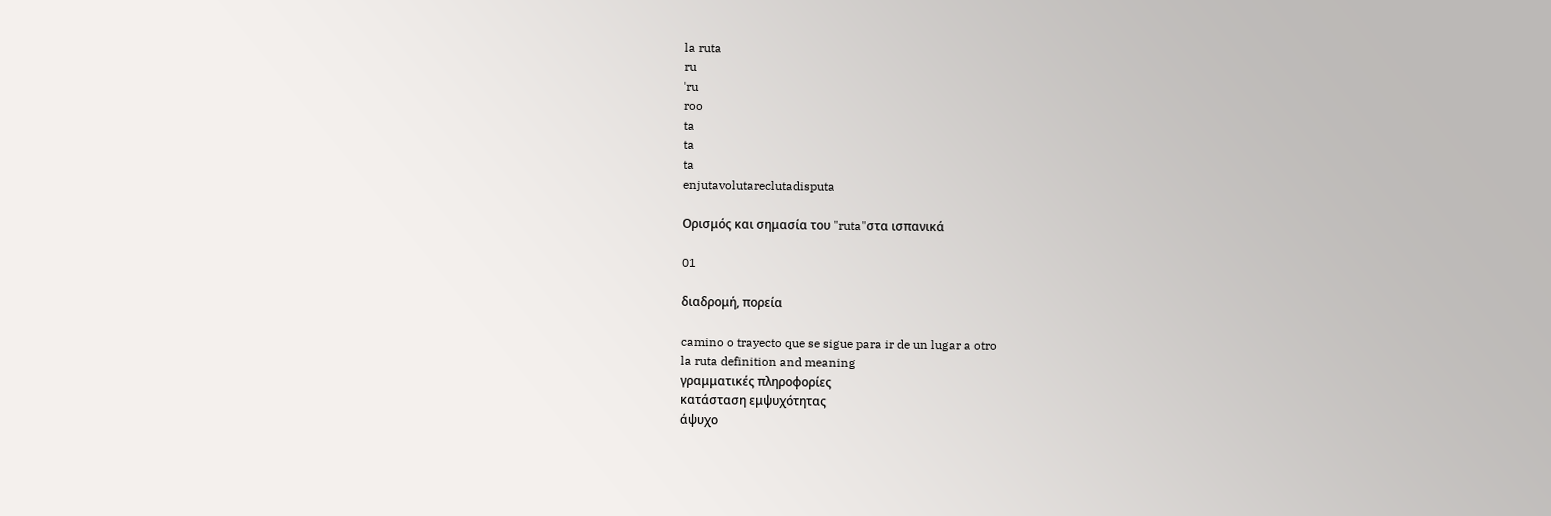la ruta
ru
ˈru
roo
ta
ta
ta
enjutavolutareclutadisputa

Ορισμός και σημασία του "ruta"στα ισπανικά

01

διαδρομή, πορεία

camino o trayecto que se sigue para ir de un lugar a otro
la ruta definition and meaning
γραμματικές πληροφορίες
κατάσταση εμψυχότητας
άψυχο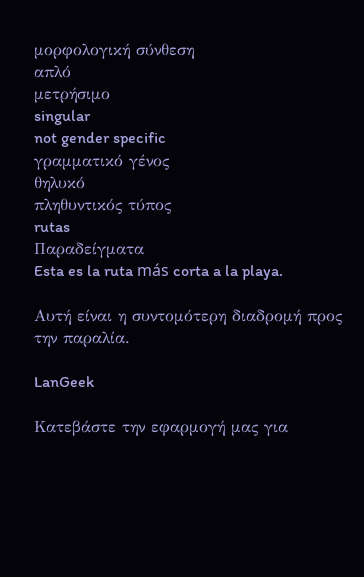μορφολογική σύνθεση
απλό
μετρήσιμο
singular
not gender specific
γραμματικό γένος
θηλυκό
πληθυντικός τύπος
rutas
Παραδείγματα
Esta es la ruta más corta a la playa.

Αυτή είναι η συντομότερη διαδρομή προς την παραλία.

LanGeek

Κατεβάστε την εφαρμογή μας για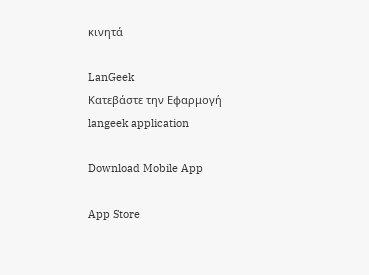κινητά

LanGeek
Κατεβάστε την Εφαρμογή
langeek application

Download Mobile App

App Store